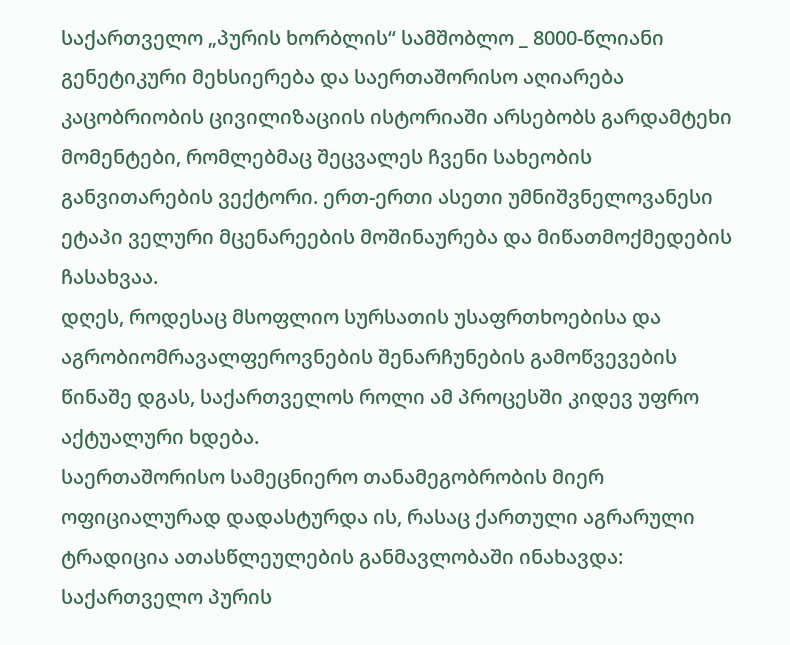საქართველო „პურის ხორბლის“ სამშობლო _ 8000-წლიანი გენეტიკური მეხსიერება და საერთაშორისო აღიარება
კაცობრიობის ცივილიზაციის ისტორიაში არსებობს გარდამტეხი მომენტები, რომლებმაც შეცვალეს ჩვენი სახეობის განვითარების ვექტორი. ერთ-ერთი ასეთი უმნიშვნელოვანესი ეტაპი ველური მცენარეების მოშინაურება და მიწათმოქმედების ჩასახვაა.
დღეს, როდესაც მსოფლიო სურსათის უსაფრთხოებისა და აგრობიომრავალფეროვნების შენარჩუნების გამოწვევების წინაშე დგას, საქართველოს როლი ამ პროცესში კიდევ უფრო აქტუალური ხდება.
საერთაშორისო სამეცნიერო თანამეგობრობის მიერ ოფიციალურად დადასტურდა ის, რასაც ქართული აგრარული ტრადიცია ათასწლეულების განმავლობაში ინახავდა:
საქართველო პურის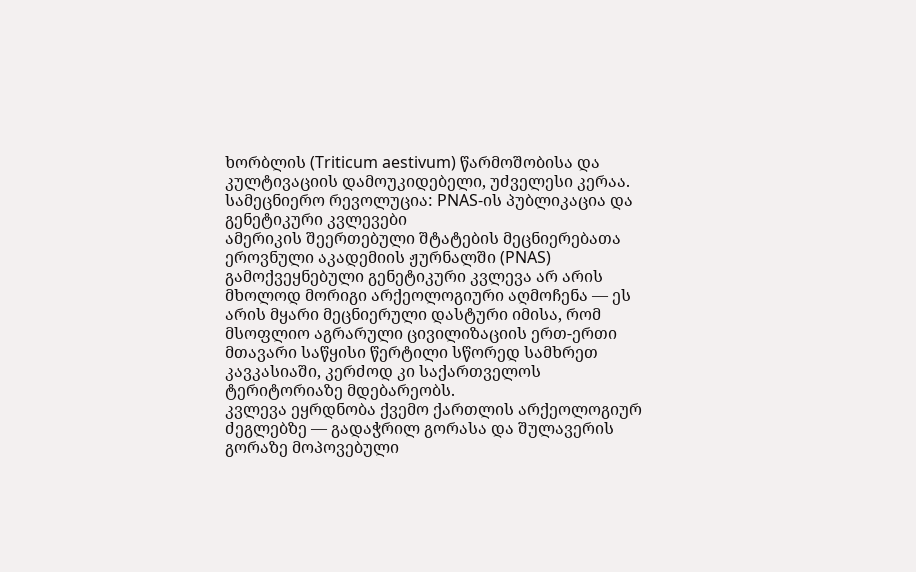ხორბლის (Triticum aestivum) წარმოშობისა და კულტივაციის დამოუკიდებელი, უძველესი კერაა.
სამეცნიერო რევოლუცია: PNAS-ის პუბლიკაცია და გენეტიკური კვლევები
ამერიკის შეერთებული შტატების მეცნიერებათა ეროვნული აკადემიის ჟურნალში (PNAS) გამოქვეყნებული გენეტიკური კვლევა არ არის მხოლოდ მორიგი არქეოლოგიური აღმოჩენა — ეს არის მყარი მეცნიერული დასტური იმისა, რომ მსოფლიო აგრარული ცივილიზაციის ერთ-ერთი მთავარი საწყისი წერტილი სწორედ სამხრეთ კავკასიაში, კერძოდ კი საქართველოს ტერიტორიაზე მდებარეობს.
კვლევა ეყრდნობა ქვემო ქართლის არქეოლოგიურ ძეგლებზე — გადაჭრილ გორასა და შულავერის გორაზე მოპოვებული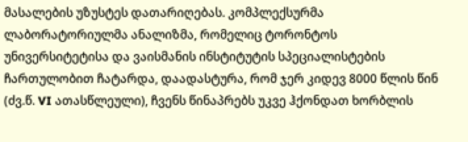მასალების უზუსტეს დათარიღებას. კომპლექსურმა ლაბორატორიულმა ანალიზმა, რომელიც ტორონტოს უნივერსიტეტისა და ვაისმანის ინსტიტუტის სპეციალისტების ჩართულობით ჩატარდა, დაადასტურა, რომ ჯერ კიდევ 8000 წლის წინ (ძვ.წ. VI ათასწლეული), ჩვენს წინაპრებს უკვე ჰქონდათ ხორბლის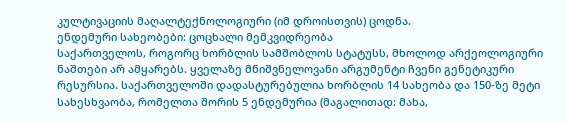კულტივაციის მაღალტექნოლოგიური (იმ დროისთვის) ცოდნა.
ენდემური სახეობები: ცოცხალი მემკვიდრეობა
საქართველოს, როგორც ხორბლის სამშობლოს სტატუსს, მხოლოდ არქეოლოგიური ნაშთები არ ამყარებს. ყველაზე მნიშვნელოვანი არგუმენტი ჩვენი გენეტიკური რესურსია. საქართველოში დადასტურებულია ხორბლის 14 სახეობა და 150-ზე მეტი სახესხვაობა, რომელთა შორის 5 ენდემურია (მაგალითად: მახა,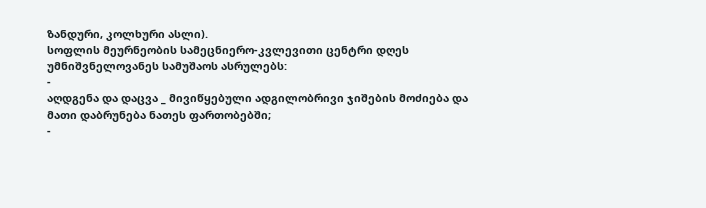ზანდური, კოლხური ასლი).
სოფლის მეურნეობის სამეცნიერო-კვლევითი ცენტრი დღეს უმნიშვნელოვანეს სამუშაოს ასრულებს:
-
აღდგენა და დაცვა _ მივიწყებული ადგილობრივი ჯიშების მოძიება და მათი დაბრუნება ნათეს ფართობებში;
-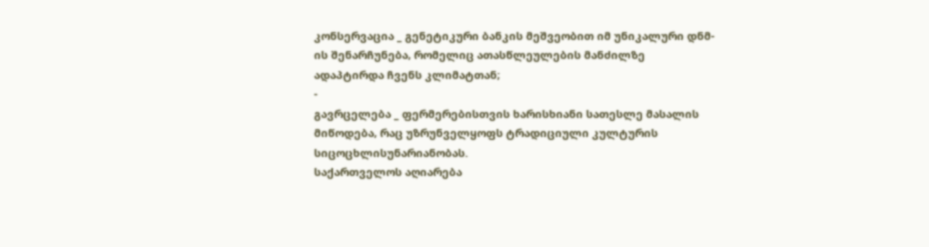კონსერვაცია _ გენეტიკური ბანკის მეშვეობით იმ უნიკალური დნმ-ის შენარჩუნება, რომელიც ათასწლეულების მანძილზე ადაპტირდა ჩვენს კლიმატთან;
-
გავრცელება _ ფერმერებისთვის ხარისხიანი სათესლე მასალის მიწოდება, რაც უზრუნველყოფს ტრადიციული კულტურის სიცოცხლისუნარიანობას.
საქართველოს აღიარება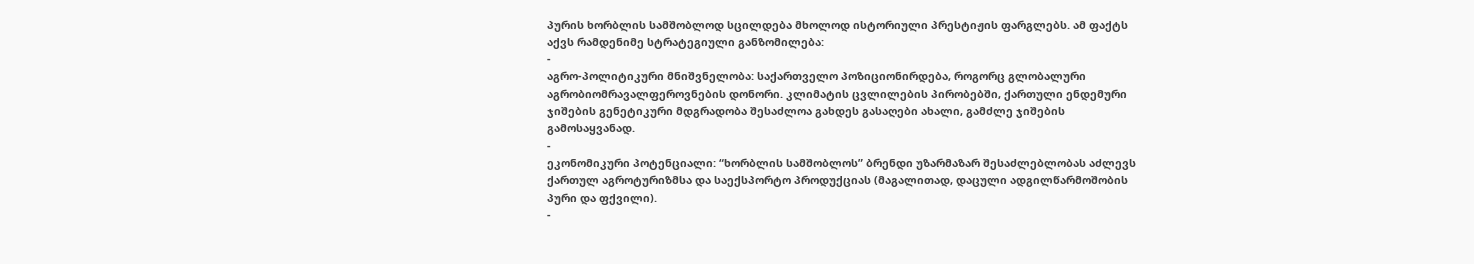პურის ხორბლის სამშობლოდ სცილდება მხოლოდ ისტორიული პრესტიჟის ფარგლებს. ამ ფაქტს აქვს რამდენიმე სტრატეგიული განზომილება:
-
აგრო-პოლიტიკური მნიშვნელობა: საქართველო პოზიციონირდება, როგორც გლობალური აგრობიომრავალფეროვნების დონორი. კლიმატის ცვლილების პირობებში, ქართული ენდემური ჯიშების გენეტიკური მდგრადობა შესაძლოა გახდეს გასაღები ახალი, გამძლე ჯიშების გამოსაყვანად.
-
ეკონომიკური პოტენციალი: “ხორბლის სამშობლოს” ბრენდი უზარმაზარ შესაძლებლობას აძლევს ქართულ აგროტურიზმსა და საექსპორტო პროდუქციას (მაგალითად, დაცული ადგილწარმოშობის პური და ფქვილი).
-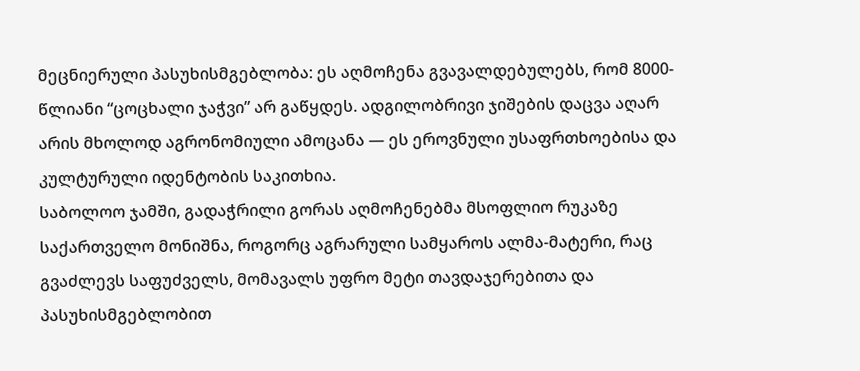მეცნიერული პასუხისმგებლობა: ეს აღმოჩენა გვავალდებულებს, რომ 8000-წლიანი “ცოცხალი ჯაჭვი” არ გაწყდეს. ადგილობრივი ჯიშების დაცვა აღარ არის მხოლოდ აგრონომიული ამოცანა — ეს ეროვნული უსაფრთხოებისა და კულტურული იდენტობის საკითხია.
საბოლოო ჯამში, გადაჭრილი გორას აღმოჩენებმა მსოფლიო რუკაზე საქართველო მონიშნა, როგორც აგრარული სამყაროს ალმა-მატერი, რაც გვაძლევს საფუძველს, მომავალს უფრო მეტი თავდაჯერებითა და პასუხისმგებლობით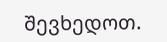შევხედოთ.